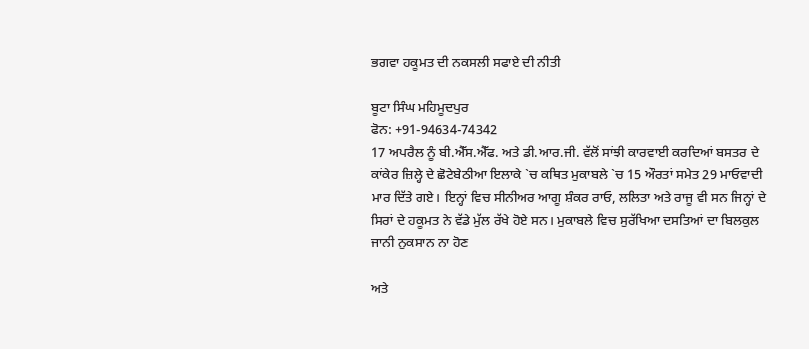ਭਗਵਾ ਹਕੂਮਤ ਦੀ ਨਕਸਲੀ ਸਫਾਏ ਦੀ ਨੀਤੀ

ਬੂਟਾ ਸਿੰਘ ਮਹਿਮੂਦਪੁਰ
ਫੋਨ: +91-94634-74342
17 ਅਪਰੈਲ ਨੂੰ ਬੀ.ਐੱਸ.ਐੱਫ. ਅਤੇ ਡੀ.ਆਰ.ਜੀ. ਵੱਲੋਂ ਸਾਂਝੀ ਕਾਰਵਾਈ ਕਰਦਿਆਂ ਬਸਤਰ ਦੇ ਕਾਂਕੇਰ ਜ਼ਿਲ੍ਹੇ ਦੇ ਛੋਟੇਬੇਠੀਆ ਇਲਾਕੇ `ਚ ਕਥਿਤ ਮੁਕਾਬਲੇ `ਚ 15 ਔਰਤਾਂ ਸਮੇਤ 29 ਮਾਓਵਾਦੀ ਮਾਰ ਦਿੱਤੇ ਗਏ। ਇਨ੍ਹਾਂ ਵਿਚ ਸੀਨੀਅਰ ਆਗੂ ਸ਼ੰਕਰ ਰਾਓ, ਲਲਿਤਾ ਅਤੇ ਰਾਜੂ ਵੀ ਸਨ ਜਿਨ੍ਹਾਂ ਦੇ ਸਿਰਾਂ ਦੇ ਹਕੂਮਤ ਨੇ ਵੱਡੇ ਮੁੱਲ ਰੱਖੇ ਹੋਏ ਸਨ। ਮੁਕਾਬਲੇ ਵਿਚ ਸੁਰੱਖਿਆ ਦਸਤਿਆਂ ਦਾ ਬਿਲਕੁਲ ਜਾਨੀ ਨੁਕਸਾਨ ਨਾ ਹੋਣ

ਅਤੇ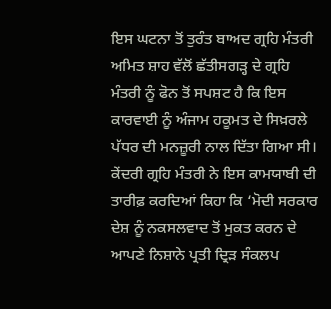ਇਸ ਘਟਨਾ ਤੋਂ ਤੁਰੰਤ ਬਾਅਦ ਗ੍ਰਹਿ ਮੰਤਰੀ ਅਮਿਤ ਸ਼ਾਹ ਵੱਲੋਂ ਛੱਤੀਸਗੜ੍ਹ ਦੇ ਗ੍ਰਹਿ ਮੰਤਰੀ ਨੂੰ ਫੋਨ ਤੋਂ ਸਪਸ਼ਟ ਹੈ ਕਿ ਇਸ ਕਾਰਵਾਈ ਨੂੰ ਅੰਜਾਮ ਹਕੂਮਤ ਦੇ ਸਿਖ਼ਰਲੇ ਪੱਧਰ ਦੀ ਮਨਜ਼ੂਰੀ ਨਾਲ ਦਿੱਤਾ ਗਿਆ ਸੀ। ਕੇਂਦਰੀ ਗ੍ਰਹਿ ਮੰਤਰੀ ਨੇ ਇਸ ਕਾਮਯਾਬੀ ਦੀ ਤਾਰੀਫ਼ ਕਰਦਿਆਂ ਕਿਹਾ ਕਿ ‘ਮੋਦੀ ਸਰਕਾਰ ਦੇਸ਼ ਨੂੰ ਨਕਸਲਵਾਦ ਤੋਂ ਮੁਕਤ ਕਰਨ ਦੇ ਆਪਣੇ ਨਿਸ਼ਾਨੇ ਪ੍ਰਤੀ ਦ੍ਰਿੜ ਸੰਕਲਪ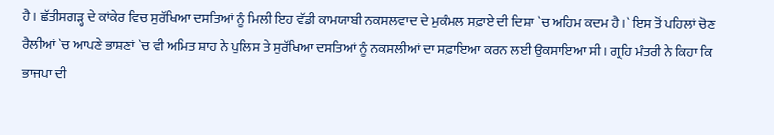ਹੈ। ਛੱਤੀਸਗੜ੍ਹ ਦੇ ਕਾਂਕੇਰ ਵਿਚ ਸੁਰੱਖਿਆ ਦਸਤਿਆਂ ਨੂੰ ਮਿਲੀ ਇਹ ਵੱਡੀ ਕਾਮਯਾਬੀ ਨਕਸਲਵਾਦ ਦੇ ਮੁਕੰਮਲ ਸਫ਼ਾਏ ਦੀ ਦਿਸ਼ਾ `ਚ ਅਹਿਮ ਕਦਮ ਹੈ।` ਇਸ ਤੋਂ ਪਹਿਲਾਂ ਚੋਣ ਰੈਲੀਆਂ `ਚ ਆਪਣੇ ਭਾਸ਼ਣਾਂ `ਚ ਵੀ ਅਮਿਤ ਸ਼ਾਹ ਨੇ ਪੁਲਿਸ ਤੇ ਸੁਰੱਖਿਆ ਦਸਤਿਆਂ ਨੂੰ ਨਕਸਲੀਆਂ ਦਾ ਸਫ਼ਾਇਆ ਕਰਨ ਲਈ ਉਕਸਾਇਆ ਸੀ। ਗ੍ਰਹਿ ਮੰਤਰੀ ਨੇ ਕਿਹਾ ਕਿ ਭਾਜਪਾ ਦੀ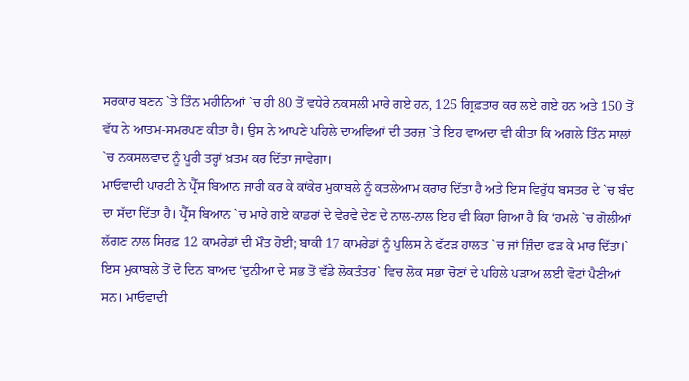ਸਰਕਾਰ ਬਣਨ `ਤੇ ਤਿੰਨ ਮਹੀਨਿਆਂ `ਚ ਹੀ 80 ਤੋਂ ਵਧੇਰੇ ਨਕਸਲੀ ਮਾਰੇ ਗਏ ਹਨ, 125 ਗ੍ਰਿਫ਼ਤਾਰ ਕਰ ਲਏ ਗਏ ਹਨ ਅਤੇ 150 ਤੋਂ ਵੱਧ ਨੇ ਆਤਮ-ਸਮਰਪਣ ਕੀਤਾ ਹੈ। ਉਸ ਨੇ ਆਪਣੇ ਪਹਿਲੇ ਦਾਅਵਿਆਂ ਦੀ ਤਰਜ਼ `ਤੇ ਇਹ ਵਾਅਦਾ ਵੀ ਕੀਤਾ ਕਿ ਅਗਲੇ ਤਿੰਨ ਸਾਲਾਂ `ਚ ਨਕਸਲਵਾਦ ਨੂੰ ਪੂਰੀ ਤਰ੍ਹਾਂ ਖ਼ਤਮ ਕਰ ਦਿੱਤਾ ਜਾਵੇਗਾ।
ਮਾਓਵਾਦੀ ਪਾਰਟੀ ਨੇ ਪ੍ਰੈੱਸ ਬਿਆਨ ਜਾਰੀ ਕਰ ਕੇ ਕਾਂਕੇਰ ਮੁਕਾਬਲੇ ਨੂੰ ਕਤਲੇਆਮ ਕਰਾਰ ਦਿੱਤਾ ਹੈ ਅਤੇ ਇਸ ਵਿਰੁੱਧ ਬਸਤਰ ਦੇ `ਚ ਬੰਦ ਦਾ ਸੱਦਾ ਦਿੱਤਾ ਹੈ। ਪ੍ਰੈੱਸ ਬਿਆਨ `ਚ ਮਾਰੇ ਗਏ ਕਾਡਰਾਂ ਦੇ ਵੇਰਵੇ ਦੇਣ ਦੇ ਨਾਲ-ਨਾਲ ਇਹ ਵੀ ਕਿਹਾ ਗਿਆ ਹੈ ਕਿ ‘ਹਮਲੇ `ਚ ਗੋਲੀਆਂ ਲੱਗਣ ਨਾਲ ਸਿਰਫ਼ 12 ਕਾਮਰੇਡਾਂ ਦੀ ਮੌਤ ਹੋਈ; ਬਾਕੀ 17 ਕਾਮਰੇਡਾਂ ਨੂੰ ਪੁਲਿਸ ਨੇ ਫੱਟੜ ਹਾਲਤ `ਚ ਜਾਂ ਜ਼ਿੰਦਾ ਫੜ ਕੇ ਮਾਰ ਦਿੱਤਾ।`
ਇਸ ਮੁਕਾਬਲੇ ਤੋਂ ਦੋ ਦਿਨ ਬਾਅਦ ‘ਦੁਨੀਆ ਦੇ ਸਭ ਤੋਂ ਵੱਡੇ ਲੋਕਤੰਤਰ` ਵਿਚ ਲੋਕ ਸਭਾ ਚੋਣਾਂ ਦੇ ਪਹਿਲੇ ਪੜਾਅ ਲਈ ਵੋਟਾਂ ਪੈਣੀਆਂ ਸਨ। ਮਾਓਵਾਦੀ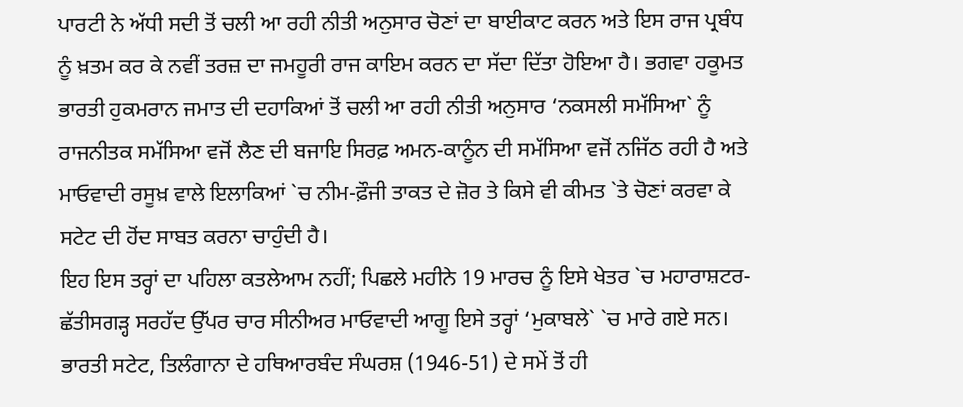ਪਾਰਟੀ ਨੇ ਅੱਧੀ ਸਦੀ ਤੋਂ ਚਲੀ ਆ ਰਹੀ ਨੀਤੀ ਅਨੁਸਾਰ ਚੋਣਾਂ ਦਾ ਬਾਈਕਾਟ ਕਰਨ ਅਤੇ ਇਸ ਰਾਜ ਪ੍ਰਬੰਧ ਨੂੰ ਖ਼ਤਮ ਕਰ ਕੇ ਨਵੀਂ ਤਰਜ਼ ਦਾ ਜਮਹੂਰੀ ਰਾਜ ਕਾਇਮ ਕਰਨ ਦਾ ਸੱਦਾ ਦਿੱਤਾ ਹੋਇਆ ਹੈ। ਭਗਵਾ ਹਕੂਮਤ ਭਾਰਤੀ ਹੁਕਮਰਾਨ ਜਮਾਤ ਦੀ ਦਹਾਕਿਆਂ ਤੋਂ ਚਲੀ ਆ ਰਹੀ ਨੀਤੀ ਅਨੁਸਾਰ ‘ਨਕਸਲੀ ਸਮੱਸਿਆ` ਨੂੰ ਰਾਜਨੀਤਕ ਸਮੱਸਿਆ ਵਜੋਂ ਲੈਣ ਦੀ ਬਜਾਇ ਸਿਰਫ਼ ਅਮਨ-ਕਾਨੂੰਨ ਦੀ ਸਮੱਸਿਆ ਵਜੋਂ ਨਜਿੱਠ ਰਹੀ ਹੈ ਅਤੇ ਮਾਓਵਾਦੀ ਰਸੂਖ਼ ਵਾਲੇ ਇਲਾਕਿਆਂ `ਚ ਨੀਮ-ਫ਼ੌਜੀ ਤਾਕਤ ਦੇ ਜ਼ੋਰ ਤੇ ਕਿਸੇ ਵੀ ਕੀਮਤ `ਤੇ ਚੋਣਾਂ ਕਰਵਾ ਕੇ ਸਟੇਟ ਦੀ ਹੋਂਦ ਸਾਬਤ ਕਰਨਾ ਚਾਹੁੰਦੀ ਹੈ।
ਇਹ ਇਸ ਤਰ੍ਹਾਂ ਦਾ ਪਹਿਲਾ ਕਤਲੇਆਮ ਨਹੀਂ; ਪਿਛਲੇ ਮਹੀਨੇ 19 ਮਾਰਚ ਨੂੰ ਇਸੇ ਖੇਤਰ `ਚ ਮਹਾਰਾਸ਼ਟਰ-ਛੱਤੀਸਗੜ੍ਹ ਸਰਹੱਦ ਉੱਪਰ ਚਾਰ ਸੀਨੀਅਰ ਮਾਓਵਾਦੀ ਆਗੂ ਇਸੇ ਤਰ੍ਹਾਂ ‘ਮੁਕਾਬਲੇ` `ਚ ਮਾਰੇ ਗਏ ਸਨ। ਭਾਰਤੀ ਸਟੇਟ, ਤਿਲੰਗਾਨਾ ਦੇ ਹਥਿਆਰਬੰਦ ਸੰਘਰਸ਼ (1946-51) ਦੇ ਸਮੇਂ ਤੋਂ ਹੀ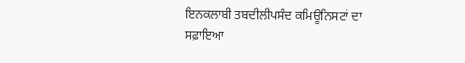ਇਨਕਲਾਬੀ ਤਬਦੀਲੀਪਸੰਦ ਕਮਿਊਨਿਸਟਾਂ ਦਾ ਸਫ਼ਾਇਆ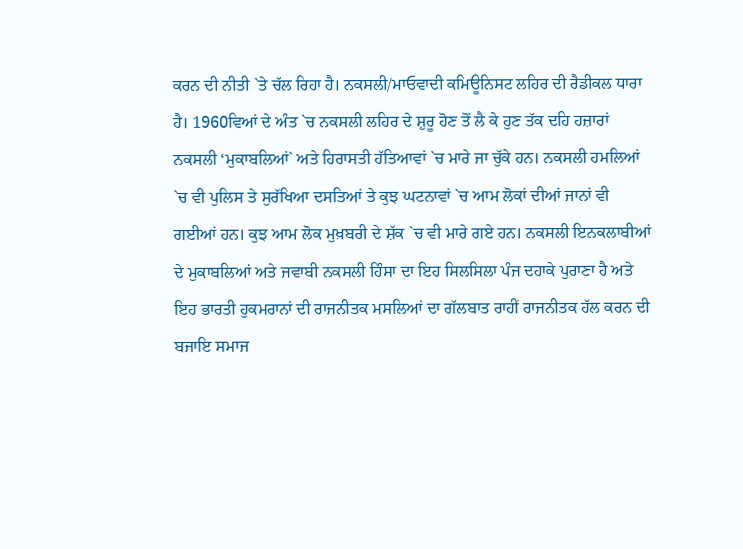ਕਰਨ ਦੀ ਨੀਤੀ `ਤੇ ਚੱਲ ਰਿਹਾ ਹੈ। ਨਕਸਲੀ/ਮਾਓਵਾਦੀ ਕਮਿਊਨਿਸਟ ਲਹਿਰ ਦੀ ਰੈਡੀਕਲ ਧਾਰਾ ਹੈ। 1960ਵਿਆਂ ਦੇ ਅੰਤ `ਚ ਨਕਸਲੀ ਲਹਿਰ ਦੇ ਸ਼ੁਰੂ ਹੋਣ ਤੋਂ ਲੈ ਕੇ ਹੁਣ ਤੱਕ ਦਹਿ ਹਜ਼ਾਰਾਂ ਨਕਸਲੀ ‘ਮੁਕਾਬਲਿਆਂ` ਅਤੇ ਹਿਰਾਸਤੀ ਹੱਤਿਆਵਾਂ `ਚ ਮਾਰੇ ਜਾ ਚੁੱਕੇ ਹਨ। ਨਕਸਲੀ ਹਮਲਿਆਂ `ਚ ਵੀ ਪੁਲਿਸ ਤੇ ਸੁਰੱਖਿਆ ਦਸਤਿਆਂ ਤੇ ਕੁਝ ਘਟਨਾਵਾਂ `ਚ ਆਮ ਲੋਕਾਂ ਦੀਆਂ ਜਾਨਾਂ ਵੀ ਗਈਆਂ ਹਨ। ਕੁਝ ਆਮ ਲੋਕ ਮੁਖ਼ਬਰੀ ਦੇ ਸ਼ੱਕ `ਚ ਵੀ ਮਾਰੇ ਗਏ ਹਨ। ਨਕਸਲੀ ਇਨਕਲਾਬੀਆਂ ਦੇ ਮੁਕਾਬਲਿਆਂ ਅਤੇ ਜਵਾਬੀ ਨਕਸਲੀ ਹਿੰਸਾ ਦਾ ਇਹ ਸਿਲਸਿਲਾ ਪੰਜ ਦਹਾਕੇ ਪੁਰਾਣਾ ਹੈ ਅਤੇ ਇਹ ਭਾਰਤੀ ਹੁਕਮਰਾਨਾਂ ਦੀ ਰਾਜਨੀਤਕ ਮਸਲਿਆਂ ਦਾ ਗੱਲਬਾਤ ਰਾਹੀਂ ਰਾਜਨੀਤਕ ਹੱਲ ਕਰਨ ਦੀ ਬਜਾਇ ਸਮਾਜ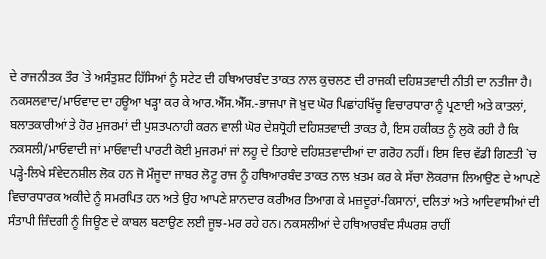ਦੇ ਰਾਜਨੀਤਕ ਤੌਰ `ਤੇ ਅਸੰਤੁਸ਼ਟ ਹਿੱਸਿਆਂ ਨੂੰ ਸਟੇਟ ਦੀ ਹਥਿਆਰਬੰਦ ਤਾਕਤ ਨਾਲ ਕੁਚਲਣ ਦੀ ਰਾਜਕੀ ਦਹਿਸ਼ਤਵਾਦੀ ਨੀਤੀ ਦਾ ਨਤੀਜਾ ਹੈ।
ਨਕਸਲਵਾਦ/ਮਾਓਵਾਦ ਦਾ ਹਊਆ ਖੜ੍ਹਾ ਕਰ ਕੇ ਆਰ.ਐੱਸ.ਐੱਸ.-ਭਾਜਪਾ ਜੋ ਖ਼ੁਦ ਘੋਰ ਪਿਛਾਂਹਖਿੱਚੂ ਵਿਚਾਰਧਾਰਾ ਨੂੰ ਪ੍ਰਣਾਈ ਅਤੇ ਕਾਤਲਾਂ, ਬਲਾਤਕਾਰੀਆਂ ਤੇ ਹੋਰ ਮੁਜਰਮਾਂ ਦੀ ਪੁਸ਼ਤਪਨਾਹੀ ਕਰਨ ਵਾਲੀ ਘੋਰ ਦੇਸ਼ਧ੍ਰੋਹੀ ਦਹਿਸ਼ਤਵਾਦੀ ਤਾਕਤ ਹੈ, ਇਸ ਹਕੀਕਤ ਨੂੰ ਲੁਕੋ ਰਹੀ ਹੈ ਕਿ ਨਕਸਲੀ/ਮਾਓਵਾਦੀ ਜਾਂ ਮਾਓਵਾਦੀ ਪਾਰਟੀ ਕੋਈ ਮੁਜਰਮਾਂ ਜਾਂ ਲਹੂ ਦੇ ਤਿਹਾਏ ਦਹਿਸ਼ਤਵਾਦੀਆਂ ਦਾ ਗਰੋਹ ਨਹੀਂ। ਇਸ ਵਿਚ ਵੱਡੀ ਗਿਣਤੀ `ਚ ਪੜ੍ਹੇ-ਲਿਖੇ ਸੰਵੇਦਨਸ਼ੀਲ ਲੋਕ ਹਨ ਜੋ ਮੌਜੂਦਾ ਜਾਬਰ ਲੋਟੂ ਰਾਜ ਨੂੰ ਹਥਿਆਰਬੰਦ ਤਾਕਤ ਨਾਲ ਖ਼ਤਮ ਕਰ ਕੇ ਸੱਚਾ ਲੋਕਰਾਜ ਲਿਆਉਣ ਦੇ ਆਪਣੇ ਵਿਚਾਰਧਾਰਕ ਅਕੀਦੇ ਨੂੰ ਸਮਰਪਿਤ ਹਨ ਅਤੇ ਉਹ ਆਪਣੇ ਸ਼ਾਨਦਾਰ ਕਰੀਅਰ ਤਿਆਗ ਕੇ ਮਜ਼ਦੂਰਾਂ-ਕਿਸਾਨਾਂ, ਦਲਿਤਾਂ ਅਤੇ ਆਦਿਵਾਸੀਆਂ ਦੀ ਸੰਤਾਪੀ ਜ਼ਿੰਦਗੀ ਨੂੰ ਜਿਊਣ ਦੇ ਕਾਬਲ ਬਣਾਉਣ ਲਈ ਜੂਝ-ਮਰ ਰਹੇ ਹਨ। ਨਕਸਲੀਆਂ ਦੇ ਹਥਿਆਰਬੰਦ ਸੰਘਰਸ਼ ਰਾਹੀਂ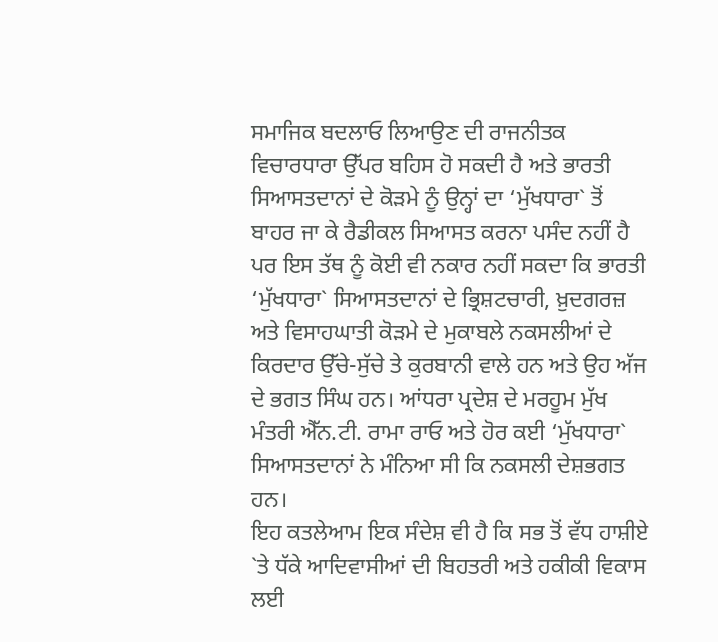ਸਮਾਜਿਕ ਬਦਲਾਓ ਲਿਆਉਣ ਦੀ ਰਾਜਨੀਤਕ ਵਿਚਾਰਧਾਰਾ ਉੱਪਰ ਬਹਿਸ ਹੋ ਸਕਦੀ ਹੈ ਅਤੇ ਭਾਰਤੀ ਸਿਆਸਤਦਾਨਾਂ ਦੇ ਕੋੜਮੇ ਨੂੰ ਉਨ੍ਹਾਂ ਦਾ ‘ਮੁੱਖਧਾਰਾ` ਤੋਂ ਬਾਹਰ ਜਾ ਕੇ ਰੈਡੀਕਲ ਸਿਆਸਤ ਕਰਨਾ ਪਸੰਦ ਨਹੀਂ ਹੈ ਪਰ ਇਸ ਤੱਥ ਨੂੰ ਕੋਈ ਵੀ ਨਕਾਰ ਨਹੀਂ ਸਕਦਾ ਕਿ ਭਾਰਤੀ ‘ਮੁੱਖਧਾਰਾ` ਸਿਆਸਤਦਾਨਾਂ ਦੇ ਭ੍ਰਿਸ਼ਟਚਾਰੀ, ਖ਼ੁਦਗਰਜ਼ ਅਤੇ ਵਿਸਾਹਘਾਤੀ ਕੋੜਮੇ ਦੇ ਮੁਕਾਬਲੇ ਨਕਸਲੀਆਂ ਦੇ ਕਿਰਦਾਰ ਉੱਚੇ-ਸੁੱਚੇ ਤੇ ਕੁਰਬਾਨੀ ਵਾਲੇ ਹਨ ਅਤੇ ਉਹ ਅੱਜ ਦੇ ਭਗਤ ਸਿੰਘ ਹਨ। ਆਂਧਰਾ ਪ੍ਰਦੇਸ਼ ਦੇ ਮਰਹੂਮ ਮੁੱਖ ਮੰਤਰੀ ਐੱਨ.ਟੀ. ਰਾਮਾ ਰਾਓ ਅਤੇ ਹੋਰ ਕਈ ‘ਮੁੱਖਧਾਰਾ` ਸਿਆਸਤਦਾਨਾਂ ਨੇ ਮੰਨਿਆ ਸੀ ਕਿ ਨਕਸਲੀ ਦੇਸ਼ਭਗਤ ਹਨ।
ਇਹ ਕਤਲੇਆਮ ਇਕ ਸੰਦੇਸ਼ ਵੀ ਹੈ ਕਿ ਸਭ ਤੋਂ ਵੱਧ ਹਾਸ਼ੀਏ `ਤੇ ਧੱਕੇ ਆਦਿਵਾਸੀਆਂ ਦੀ ਬਿਹਤਰੀ ਅਤੇ ਹਕੀਕੀ ਵਿਕਾਸ ਲਈ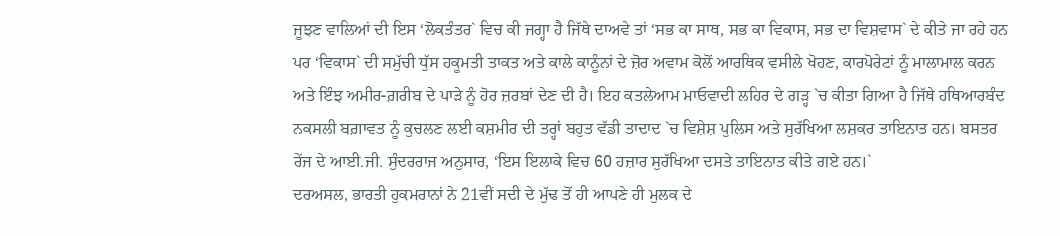ਜੂਝਣ ਵਾਲਿਆਂ ਦੀ ਇਸ ‘ਲੋਕਤੰਤਰ` ਵਿਚ ਕੀ ਜਗ੍ਹਾ ਹੈ ਜਿੱਥੇ ਦਾਅਵੇ ਤਾਂ ‘ਸਭ ਕਾ ਸਾਥ, ਸਭ ਕਾ ਵਿਕਾਸ, ਸਭ ਦਾ ਵਿਸ਼ਵਾਸ` ਦੇ ਕੀਤੇ ਜਾ ਰਹੇ ਹਨ ਪਰ ‘ਵਿਕਾਸ` ਦੀ ਸਮੁੱਚੀ ਧੁੱਸ ਹਕੂਮਤੀ ਤਾਕਤ ਅਤੇ ਕਾਲੇ ਕਾਨੂੰਨਾਂ ਦੇ ਜ਼ੋਰ ਅਵਾਮ ਕੋਲੋਂ ਆਰਥਿਕ ਵਸੀਲੇ ਖੋਹਣ, ਕਾਰਪੋਰੇਟਾਂ ਨੂੰ ਮਾਲਾਮਾਲ ਕਰਨ ਅਤੇ ਇੰਝ ਅਮੀਰ-ਗ਼ਰੀਬ ਦੇ ਪਾੜੇ ਨੂੰ ਹੋਰ ਜ਼ਰਬਾਂ ਦੇਣ ਦੀ ਹੈ। ਇਹ ਕਤਲੇਆਮ ਮਾਓਵਾਦੀ ਲਹਿਰ ਦੇ ਗੜ੍ਹ `ਚ ਕੀਤਾ ਗਿਆ ਹੈ ਜਿੱਥੇ ਹਥਿਆਰਬੰਦ ਨਕਸਲੀ ਬਗ਼ਾਵਤ ਨੂੰ ਕੁਚਲਣ ਲਈ ਕਸ਼ਮੀਰ ਦੀ ਤਰ੍ਹਾਂ ਬਹੁਤ ਵੱਡੀ ਤਾਦਾਦ `ਚ ਵਿਸ਼ੇਸ਼ ਪੁਲਿਸ ਅਤੇ ਸੁਰੱਖਿਆ ਲਸ਼ਕਰ ਤਾਇਨਾਤ ਹਨ। ਬਸਤਰ ਰੇਂਜ ਦੇ ਆਈ.ਜੀ. ਸੁੰਦਰਰਾਜ ਅਨੁਸਾਰ, ‘ਇਸ ਇਲਾਕੇ ਵਿਚ 60 ਹਜ਼ਾਰ ਸੁਰੱਖਿਆ ਦਸਤੇ ਤਾਇਨਾਤ ਕੀਤੇ ਗਏ ਹਨ।`
ਦਰਅਸਲ, ਭਾਰਤੀ ਹੁਕਮਰਾਨਾਂ ਨੇ 21ਵੀਂ ਸਦੀ ਦੇ ਮੁੱਢ ਤੋਂ ਹੀ ਆਪਣੇ ਹੀ ਮੁਲਕ ਦੇ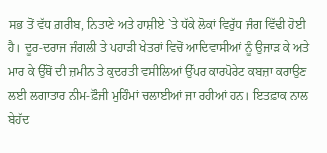ਸਭ ਤੋਂ ਵੱਧ ਗ਼ਰੀਬ, ਨਿਤਾਣੇ ਅਤੇ ਹਾਸ਼ੀਏ `ਤੇ ਧੱਕੇ ਲੋਕਾਂ ਵਿਰੁੱਧ ਜੰਗ ਵਿੱਢੀ ਹੋਈ ਹੈ। ਦੂਰ-ਦਰਾਜ ਜੰਗਲੀ ਤੇ ਪਹਾੜੀ ਖੇਤਰਾਂ ਵਿਚੋਂ ਆਦਿਵਾਸੀਆਂ ਨੂੰ ਉਜਾੜ ਕੇ ਅਤੇ ਮਾਰ ਕੇ ਉੱਥੋਂ ਦੀ ਜ਼ਮੀਨ ਤੇ ਕੁਦਰਤੀ ਵਸੀਲਿਆਂ ਉੱਪਰ ਕਾਰਪੋਰੇਟ ਕਬਜ਼ਾ ਕਰਾਉਣ ਲਈ ਲਗਾਤਾਰ ਨੀਮ-ਫ਼ੌਜੀ ਮੁਹਿੰਮਾਂ ਚਲਾਈਆਂ ਜਾ ਰਹੀਆਂ ਹਨ। ਇਤਫ਼ਾਕ ਨਾਲ ਬੇਹੱਦ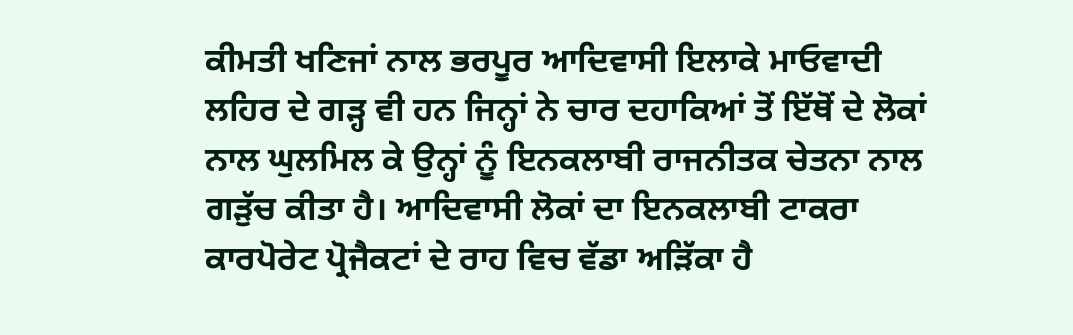ਕੀਮਤੀ ਖਣਿਜਾਂ ਨਾਲ ਭਰਪੂਰ ਆਦਿਵਾਸੀ ਇਲਾਕੇ ਮਾਓਵਾਦੀ ਲਹਿਰ ਦੇ ਗੜ੍ਹ ਵੀ ਹਨ ਜਿਨ੍ਹਾਂ ਨੇ ਚਾਰ ਦਹਾਕਿਆਂ ਤੋਂ ਇੱਥੋਂ ਦੇ ਲੋਕਾਂ ਨਾਲ ਘੁਲਮਿਲ ਕੇ ਉਨ੍ਹਾਂ ਨੂੰ ਇਨਕਲਾਬੀ ਰਾਜਨੀਤਕ ਚੇਤਨਾ ਨਾਲ ਗੜੁੱਚ ਕੀਤਾ ਹੈ। ਆਦਿਵਾਸੀ ਲੋਕਾਂ ਦਾ ਇਨਕਲਾਬੀ ਟਾਕਰਾ ਕਾਰਪੋਰੇਟ ਪ੍ਰੋਜੈਕਟਾਂ ਦੇ ਰਾਹ ਵਿਚ ਵੱਡਾ ਅੜਿੱਕਾ ਹੈ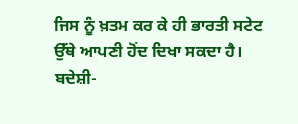ਜਿਸ ਨੂੰ ਖ਼ਤਮ ਕਰ ਕੇ ਹੀ ਭਾਰਤੀ ਸਟੇਟ ਉੱਥੇ ਆਪਣੀ ਹੋਂਦ ਦਿਖਾ ਸਕਦਾ ਹੈ।
ਬਦੇਸ਼ੀ-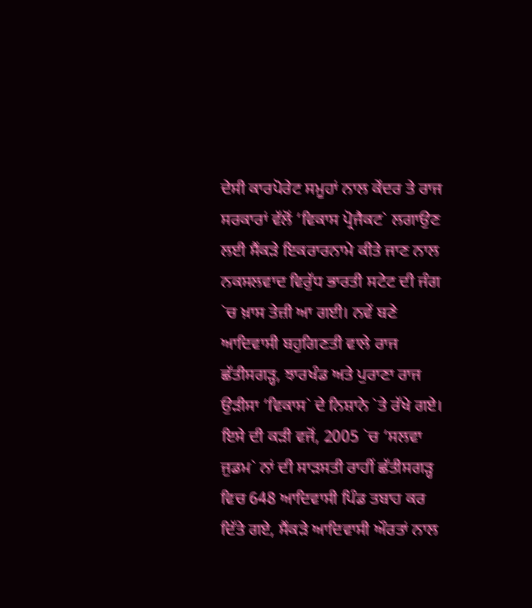ਦੇਸੀ ਕਾਰਪੋਰੇਟ ਸਮੂਹਾਂ ਨਾਲ ਕੇਂਦਰ ਤੇ ਰਾਜ ਸਰਕਾਰਾਂ ਵੱਲੋਂ ‘ਵਿਕਾਸ ਪ੍ਰੋਜੈਕਟ` ਲਗਾਉਣ ਲਈ ਸੈਂਕੜੇ ਇਕਰਾਰਨਾਮੇ ਕੀਤੇ ਜਾਣ ਨਾਲ ਨਕਸਲਵਾਦ ਵਿਰੁੱਧ ਭਾਰਤੀ ਸਟੇਟ ਦੀ ਜੰਗ `ਚ ਖ਼ਾਸ ਤੇਜ਼ੀ ਆ ਗਈ। ਨਵੇਂ ਬਣੇ ਆਦਿਵਾਸੀ ਬਹੁਗਿਣਤੀ ਵਾਲੇ ਰਾਜ ਛੱਤੀਸਗੜ੍ਹ, ਝਾਰਖੰਡ ਅਤੇ ਪੁਰਾਣਾ ਰਾਜ ਉੜੀਸਾ ‘ਵਿਕਾਸ` ਦੇ ਨਿਸ਼ਾਨੇ `ਤੇ ਰੱਖੇ ਗਏ। ਇਸੇ ਦੀ ਕੜੀ ਵਜੋਂ, 2005 `ਚ ‘ਸਲਵਾ ਜੁਡਮ` ਨਾਂ ਦੀ ਸਾੜਸਤੀ ਰਾਹੀਂ ਛੱਤੀਸਗੜ੍ਹ ਵਿਚ 648 ਆਦਿਵਾਸੀ ਪਿੰਡ ਤਬਾਹ ਕਰ ਦਿੱਤੇ ਗਏ, ਸੈਂਕੜੇ ਆਦਿਵਾਸੀ ਔਰਤਾਂ ਨਾਲ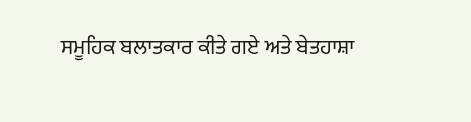ਸਮੂਹਿਕ ਬਲਾਤਕਾਰ ਕੀਤੇ ਗਏ ਅਤੇ ਬੇਤਹਾਸ਼ਾ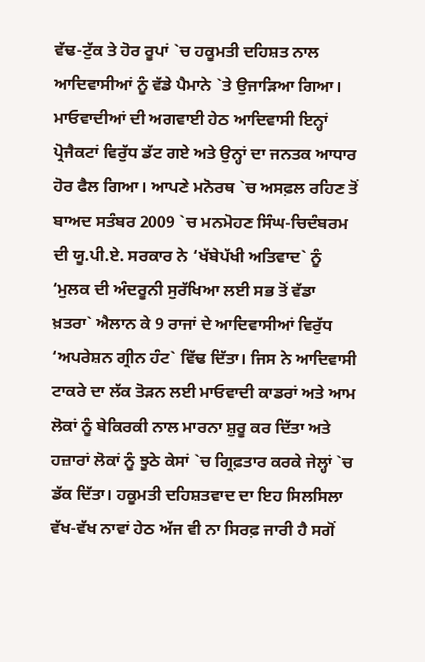ਵੱਢ-ਟੁੱਕ ਤੇ ਹੋਰ ਰੂਪਾਂ `ਚ ਹਕੂਮਤੀ ਦਹਿਸ਼ਤ ਨਾਲ ਆਦਿਵਾਸੀਆਂ ਨੂੰ ਵੱਡੇ ਪੈਮਾਨੇ `ਤੇ ਉਜਾੜਿਆ ਗਿਆ। ਮਾਓਵਾਦੀਆਂ ਦੀ ਅਗਵਾਈ ਹੇਠ ਆਦਿਵਾਸੀ ਇਨ੍ਹਾਂ ਪ੍ਰੋਜੈਕਟਾਂ ਵਿਰੁੱਧ ਡੱਟ ਗਏ ਅਤੇ ਉਨ੍ਹਾਂ ਦਾ ਜਨਤਕ ਆਧਾਰ ਹੋਰ ਫੈਲ ਗਿਆ। ਆਪਣੇ ਮਨੋਰਥ `ਚ ਅਸਫ਼ਲ ਰਹਿਣ ਤੋਂ ਬਾਅਦ ਸਤੰਬਰ 2009 `ਚ ਮਨਮੋਹਣ ਸਿੰਘ-ਚਿਦੰਬਰਮ ਦੀ ਯੂ.ਪੀ.ਏ. ਸਰਕਾਰ ਨੇ ‘ਖੱਬੇਪੱਖੀ ਅਤਿਵਾਦ` ਨੂੰ ‘ਮੁਲਕ ਦੀ ਅੰਦਰੂਨੀ ਸੁਰੱਖਿਆ ਲਈ ਸਭ ਤੋਂ ਵੱਡਾ ਖ਼ਤਰਾ` ਐਲਾਨ ਕੇ 9 ਰਾਜਾਂ ਦੇ ਆਦਿਵਾਸੀਆਂ ਵਿਰੁੱਧ ‘ਅਪਰੇਸ਼ਨ ਗ੍ਰੀਨ ਹੰਟ` ਵਿੱਢ ਦਿੱਤਾ। ਜਿਸ ਨੇ ਆਦਿਵਾਸੀ ਟਾਕਰੇ ਦਾ ਲੱਕ ਤੋੜਨ ਲਈ ਮਾਓਵਾਦੀ ਕਾਡਰਾਂ ਅਤੇ ਆਮ ਲੋਕਾਂ ਨੂੰ ਬੇਕਿਰਕੀ ਨਾਲ ਮਾਰਨਾ ਸ਼ੁਰੂ ਕਰ ਦਿੱਤਾ ਅਤੇ ਹਜ਼ਾਰਾਂ ਲੋਕਾਂ ਨੂੰ ਝੂਠੇ ਕੇਸਾਂ `ਚ ਗ੍ਰਿਫ਼ਤਾਰ ਕਰਕੇ ਜੇਲ੍ਹਾਂ `ਚ ਡੱਕ ਦਿੱਤਾ। ਹਕੂਮਤੀ ਦਹਿਸ਼ਤਵਾਦ ਦਾ ਇਹ ਸਿਲਸਿਲਾ ਵੱਖ-ਵੱਖ ਨਾਵਾਂ ਹੇਠ ਅੱਜ ਵੀ ਨਾ ਸਿਰਫ਼ ਜਾਰੀ ਹੈ ਸਗੋਂ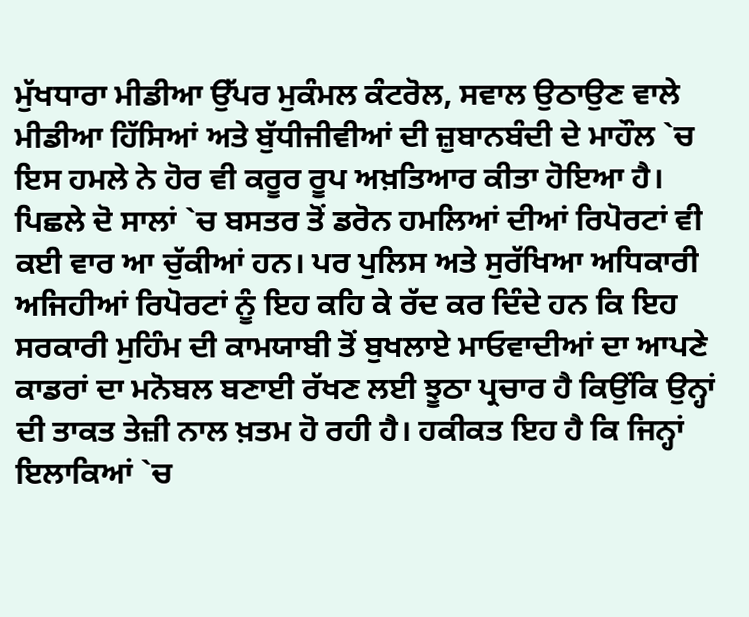ਮੁੱਖਧਾਰਾ ਮੀਡੀਆ ਉੱਪਰ ਮੁਕੰਮਲ ਕੰਟਰੋਲ, ਸਵਾਲ ਉਠਾਉਣ ਵਾਲੇ ਮੀਡੀਆ ਹਿੱਸਿਆਂ ਅਤੇ ਬੁੱਧੀਜੀਵੀਆਂ ਦੀ ਜ਼ੁਬਾਨਬੰਦੀ ਦੇ ਮਾਹੌਲ `ਚ ਇਸ ਹਮਲੇ ਨੇ ਹੋਰ ਵੀ ਕਰੂਰ ਰੂਪ ਅਖ਼ਤਿਆਰ ਕੀਤਾ ਹੋਇਆ ਹੈ। ਪਿਛਲੇ ਦੋ ਸਾਲਾਂ `ਚ ਬਸਤਰ ਤੋਂ ਡਰੋਨ ਹਮਲਿਆਂ ਦੀਆਂ ਰਿਪੋਰਟਾਂ ਵੀ ਕਈ ਵਾਰ ਆ ਚੁੱਕੀਆਂ ਹਨ। ਪਰ ਪੁਲਿਸ ਅਤੇ ਸੁਰੱਖਿਆ ਅਧਿਕਾਰੀ ਅਜਿਹੀਆਂ ਰਿਪੋਰਟਾਂ ਨੂੰ ਇਹ ਕਹਿ ਕੇ ਰੱਦ ਕਰ ਦਿੰਦੇ ਹਨ ਕਿ ਇਹ ਸਰਕਾਰੀ ਮੁਹਿੰਮ ਦੀ ਕਾਮਯਾਬੀ ਤੋਂ ਬੁਖਲਾਏ ਮਾਓਵਾਦੀਆਂ ਦਾ ਆਪਣੇ ਕਾਡਰਾਂ ਦਾ ਮਨੋਬਲ ਬਣਾਈ ਰੱਖਣ ਲਈ ਝੂਠਾ ਪ੍ਰਚਾਰ ਹੈ ਕਿਉਂਕਿ ਉਨ੍ਹਾਂ ਦੀ ਤਾਕਤ ਤੇਜ਼ੀ ਨਾਲ ਖ਼ਤਮ ਹੋ ਰਹੀ ਹੈ। ਹਕੀਕਤ ਇਹ ਹੈ ਕਿ ਜਿਨ੍ਹਾਂ ਇਲਾਕਿਆਂ `ਚ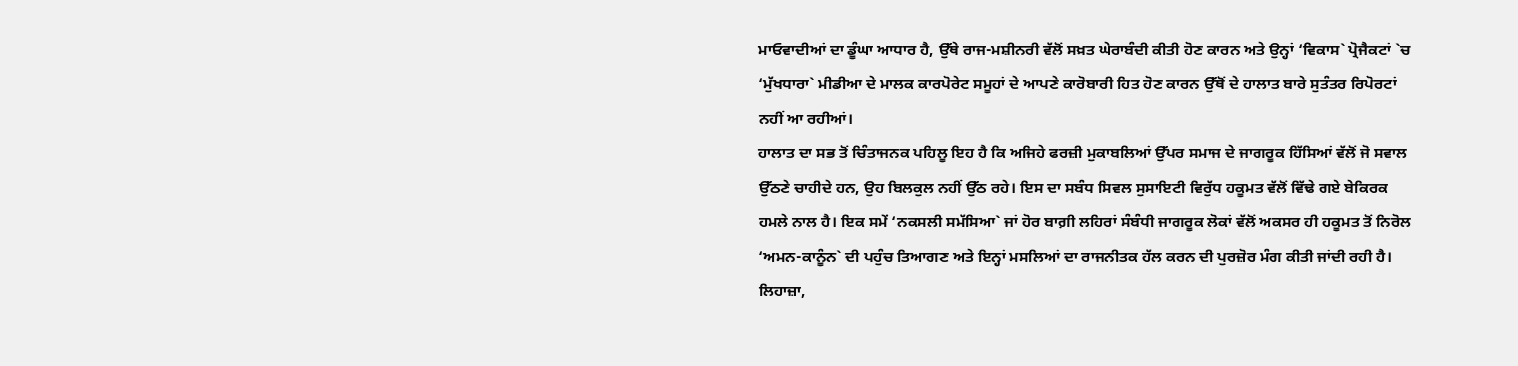ਮਾਓਵਾਦੀਆਂ ਦਾ ਡੂੰਘਾ ਆਧਾਰ ਹੈ, ਉੱਥੇ ਰਾਜ-ਮਸ਼ੀਨਰੀ ਵੱਲੋਂ ਸਖ਼ਤ ਘੇਰਾਬੰਦੀ ਕੀਤੀ ਹੋਣ ਕਾਰਨ ਅਤੇ ਉਨ੍ਹਾਂ ‘ਵਿਕਾਸ` ਪ੍ਰੋਜੈਕਟਾਂ `ਚ ‘ਮੁੱਖਧਾਰਾ` ਮੀਡੀਆ ਦੇ ਮਾਲਕ ਕਾਰਪੋਰੇਟ ਸਮੂਹਾਂ ਦੇ ਆਪਣੇ ਕਾਰੋਬਾਰੀ ਹਿਤ ਹੋਣ ਕਾਰਨ ਉੱਥੋਂ ਦੇ ਹਾਲਾਤ ਬਾਰੇ ਸੁਤੰਤਰ ਰਿਪੋਰਟਾਂ ਨਹੀਂ ਆ ਰਹੀਆਂ।
ਹਾਲਾਤ ਦਾ ਸਭ ਤੋਂ ਚਿੰਤਾਜਨਕ ਪਹਿਲੂ ਇਹ ਹੈ ਕਿ ਅਜਿਹੇ ਫਰਜ਼ੀ ਮੁਕਾਬਲਿਆਂ ਉੱਪਰ ਸਮਾਜ ਦੇ ਜਾਗਰੂਕ ਹਿੱਸਿਆਂ ਵੱਲੋਂ ਜੋ ਸਵਾਲ ਉੱਠਣੇ ਚਾਹੀਦੇ ਹਨ, ਉਹ ਬਿਲਕੁਲ ਨਹੀਂ ਉੱਠ ਰਹੇ। ਇਸ ਦਾ ਸਬੰਧ ਸਿਵਲ ਸੁਸਾਇਟੀ ਵਿਰੁੱਧ ਹਕੂਮਤ ਵੱਲੋਂ ਵਿੱਢੇ ਗਏ ਬੇਕਿਰਕ ਹਮਲੇ ਨਾਲ ਹੈ। ਇਕ ਸਮੇਂ ‘ਨਕਸਲੀ ਸਮੱਸਿਆ` ਜਾਂ ਹੋਰ ਬਾਗ਼ੀ ਲਹਿਰਾਂ ਸੰਬੰਧੀ ਜਾਗਰੂਕ ਲੋਕਾਂ ਵੱਲੋਂ ਅਕਸਰ ਹੀ ਹਕੂਮਤ ਤੋਂ ਨਿਰੋਲ ‘ਅਮਨ-ਕਾਨੂੰਨ` ਦੀ ਪਹੁੰਚ ਤਿਆਗਣ ਅਤੇ ਇਨ੍ਹਾਂ ਮਸਲਿਆਂ ਦਾ ਰਾਜਨੀਤਕ ਹੱਲ ਕਰਨ ਦੀ ਪੁਰਜ਼ੋਰ ਮੰਗ ਕੀਤੀ ਜਾਂਦੀ ਰਹੀ ਹੈ। ਲਿਹਾਜ਼ਾ,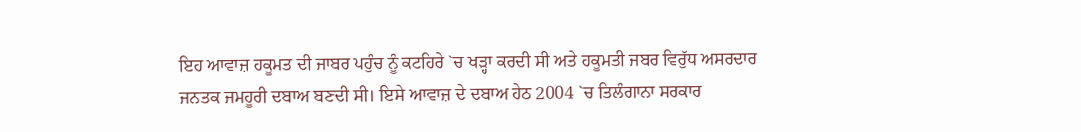ਇਹ ਆਵਾਜ਼ ਹਕੂਮਤ ਦੀ ਜਾਬਰ ਪਹੁੰਚ ਨੂੰ ਕਟਹਿਰੇ `ਚ ਖੜ੍ਹਾ ਕਰਦੀ ਸੀ ਅਤੇ ਹਕੂਮਤੀ ਜਬਰ ਵਿਰੁੱਧ ਅਸਰਦਾਰ ਜਨਤਕ ਜਮਹੂਰੀ ਦਬਾਅ ਬਣਦੀ ਸੀ। ਇਸੇ ਆਵਾਜ਼ ਦੇ ਦਬਾਅ ਹੇਠ 2004 `ਚ ਤਿਲੰਗਾਨਾ ਸਰਕਾਰ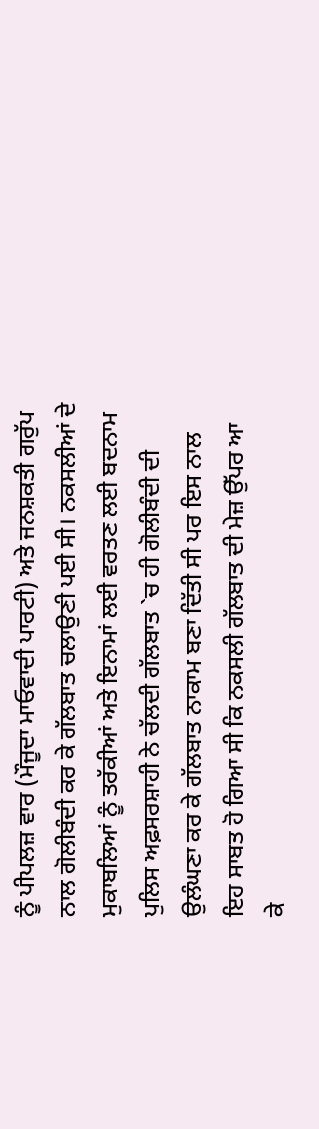ਨੂੰ ਪੀਪਲਜ਼ ਵਾਰ (ਮੌਜੂਦਾ ਮਾਓਵਾਦੀ ਪਾਰਟੀ) ਅਤੇ ਜਨਸ਼ਕਤੀ ਗਰੁੱਪ ਨਾਲ ਗੋਲੀਬੰਦੀ ਕਰ ਕੇ ਗੱਲਬਾਤ ਚਲਾਉਣੀ ਪਈ ਸੀ। ਨਕਸਲੀਆਂ ਦੇ ਮੁਕਾਬਲਿਆਂ ਨੂੰ ਤਰੱਕੀਆਂ ਅਤੇ ਇਨਾਮਾਂ ਲਈ ਵਰਤਣ ਲਈ ਬਦਨਾਮ ਪੁਲਿਸ ਅਫ਼ਸਰਸ਼ਾਹੀ ਨੇ ਚੱਲਦੀ ਗੱਲਬਾਤ `ਚ ਹੀ ਗੋਲੀਬੰਦੀ ਦੀ ਉਲੰਘਣਾ ਕਰ ਕੇ ਗੱਲਬਾਤ ਨਾਕਾਮ ਬਣਾ ਦਿੱਤੀ ਸੀ ਪਰ ਇਸ ਨਾਲ ਇਹ ਸਾਬਤ ਹੋ ਗਿਆ ਸੀ ਕਿ ਨਕਸਲੀ ਗੱਲਬਾਤ ਦੀ ਮੇਜ਼ ਉੱਪਰ ਆ ਕੇ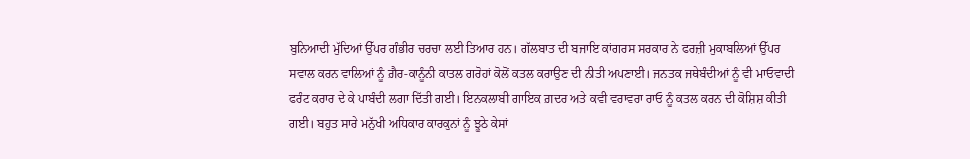ਬੁਨਿਆਦੀ ਮੁੱਦਿਆਂ ਉੱਪਰ ਗੰਭੀਰ ਚਰਚਾ ਲਈ ਤਿਆਰ ਹਨ। ਗੱਲਬਾਤ ਦੀ ਬਜਾਇ ਕਾਂਗਰਸ ਸਰਕਾਰ ਨੇ ਫਰਜ਼ੀ ਮੁਕਾਬਲਿਆਂ ਉੱਪਰ ਸਵਾਲ ਕਰਨ ਵਾਲਿਆਂ ਨੂੰ ਗ਼ੈਰ-ਕਾਨੂੰਨੀ ਕਾਤਲ ਗਰੋਹਾਂ ਕੋਲੋਂ ਕਤਲ ਕਰਾਉਣ ਦੀ ਨੀਤੀ ਅਪਣਾਈ। ਜਨਤਕ ਜਥੇਬੰਦੀਆਂ ਨੂੰ ਵੀ ਮਾਓਵਾਦੀ ਫਰੰਟ ਕਰਾਰ ਦੇ ਕੇ ਪਾਬੰਦੀ ਲਗਾ ਦਿੱਤੀ ਗਈ। ਇਨਕਲਾਬੀ ਗਾਇਕ ਗ਼ਦਰ ਅਤੇ ਕਵੀ ਵਰਾਵਰਾ ਰਾਓ ਨੂੰ ਕਤਲ ਕਰਨ ਦੀ ਕੋਸ਼ਿਸ਼ ਕੀਤੀ ਗਈ। ਬਹੁਤ ਸਾਰੇ ਮਨੁੱਖੀ ਅਧਿਕਾਰ ਕਾਰਕੁਨਾਂ ਨੂੰ ਝੂਠੇ ਕੇਸਾਂ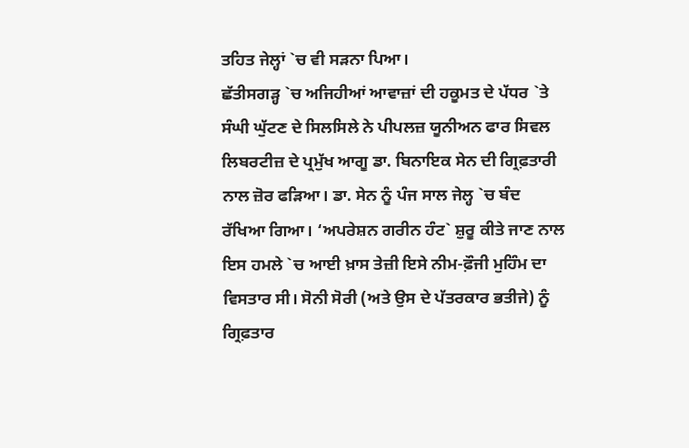ਤਹਿਤ ਜੇਲ੍ਹਾਂ `ਚ ਵੀ ਸੜਨਾ ਪਿਆ।
ਛੱਤੀਸਗੜ੍ਹ `ਚ ਅਜਿਹੀਆਂ ਆਵਾਜ਼ਾਂ ਦੀ ਹਕੂਮਤ ਦੇ ਪੱਧਰ `ਤੇ ਸੰਘੀ ਘੁੱਟਣ ਦੇ ਸਿਲਸਿਲੇ ਨੇ ਪੀਪਲਜ਼ ਯੂਨੀਅਨ ਫਾਰ ਸਿਵਲ ਲਿਬਰਟੀਜ਼ ਦੇ ਪ੍ਰਮੁੱਖ ਆਗੂ ਡਾ. ਬਿਨਾਇਕ ਸੇਨ ਦੀ ਗ੍ਰਿਫ਼ਤਾਰੀ ਨਾਲ ਜ਼ੋਰ ਫੜਿਆ। ਡਾ. ਸੇਨ ਨੂੰ ਪੰਜ ਸਾਲ ਜੇਲ੍ਹ `ਚ ਬੰਦ ਰੱਖਿਆ ਗਿਆ। ‘ਅਪਰੇਸ਼ਨ ਗਰੀਨ ਹੰਟ` ਸ਼ੁਰੂ ਕੀਤੇ ਜਾਣ ਨਾਲ ਇਸ ਹਮਲੇ `ਚ ਆਈ ਖ਼ਾਸ ਤੇਜ਼ੀ ਇਸੇ ਨੀਮ-ਫ਼ੌਜੀ ਮੁਹਿੰਮ ਦਾ ਵਿਸਤਾਰ ਸੀ। ਸੋਨੀ ਸੋਰੀ (ਅਤੇ ਉਸ ਦੇ ਪੱਤਰਕਾਰ ਭਤੀਜੇ) ਨੂੰ ਗ੍ਰਿਫ਼ਤਾਰ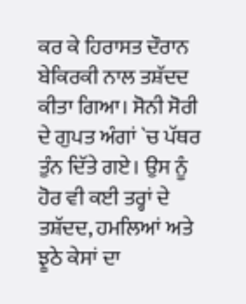ਕਰ ਕੇ ਹਿਰਾਸਤ ਦੌਰਾਨ ਬੇਕਿਰਕੀ ਨਾਲ ਤਸ਼ੱਦਦ ਕੀਤਾ ਗਿਆ। ਸੋਨੀ ਸੋਰੀ ਦੇ ਗੁਪਤ ਅੰਗਾਂ `ਚ ਪੱਥਰ ਤੁੰਨ ਦਿੱਤੇ ਗਏ। ਉਸ ਨੂੰ ਹੋਰ ਵੀ ਕਈ ਤਰ੍ਹਾਂ ਦੇ ਤਸ਼ੱਦਦ, ਹਮਲਿਆਂ ਅਤੇ ਝੂਠੇ ਕੇਸਾਂ ਦਾ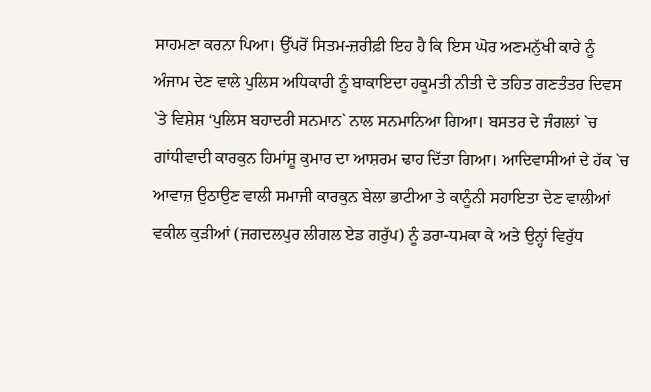ਸਾਹਮਣਾ ਕਰਨਾ ਪਿਆ। ਉੱਪਰੋਂ ਸਿਤਮ-ਜ਼ਰੀਫ਼ੀ ਇਹ ਹੈ ਕਿ ਇਸ ਘੋਰ ਅਣਮਨੁੱਖੀ ਕਾਰੇ ਨੂੰ ਅੰਜਾਮ ਦੇਣ ਵਾਲੇ ਪੁਲਿਸ ਅਧਿਕਾਰੀ ਨੂੰ ਬਾਕਾਇਦਾ ਹਕੂਮਤੀ ਨੀਤੀ ਦੇ ਤਹਿਤ ਗਣਤੰਤਰ ਦਿਵਸ `ਤੇ ਵਿਸ਼ੇਸ਼ ‘ਪੁਲਿਸ ਬਹਾਦਰੀ ਸਨਮਾਨ` ਨਾਲ ਸਨਮਾਨਿਆ ਗਿਆ। ਬਸਤਰ ਦੇ ਜੰਗਲਾਂ `ਚ ਗਾਂਧੀਵਾਦੀ ਕਾਰਕੁਨ ਹਿਮਾਂਸ਼ੂ ਕੁਮਾਰ ਦਾ ਆਸ਼ਰਮ ਢਾਹ ਦਿੱਤਾ ਗਿਆ। ਆਦਿਵਾਸੀਆਂ ਦੇ ਹੱਕ `ਚ ਆਵਾਜ਼ ਉਠਾਉਣ ਵਾਲੀ ਸਮਾਜੀ ਕਾਰਕੁਨ ਬੇਲਾ ਭਾਟੀਆ ਤੇ ਕਾਨੂੰਨੀ ਸਹਾਇਤਾ ਦੇਣ ਵਾਲੀਆਂ ਵਕੀਲ ਕੁੜੀਆਂ (ਜਗਦਲਪੁਰ ਲੀਗਲ ਏਡ ਗਰੁੱਪ) ਨੂੰ ਡਰਾ-ਧਮਕਾ ਕੇ ਅਤੇ ਉਨ੍ਹਾਂ ਵਿਰੁੱਧ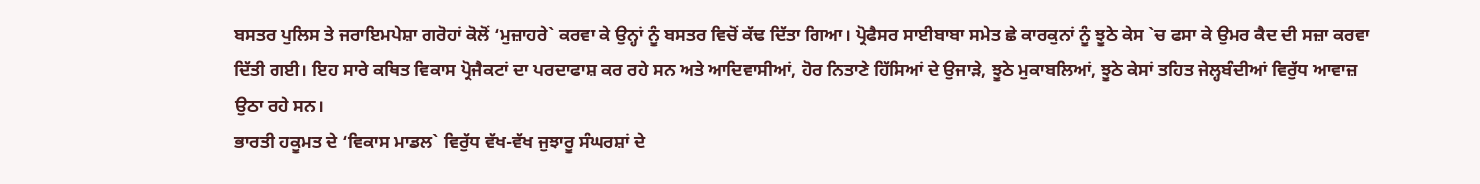ਬਸਤਰ ਪੁਲਿਸ ਤੇ ਜਰਾਇਮਪੇਸ਼ਾ ਗਰੋਹਾਂ ਕੋਲੋਂ ‘ਮੁਜ਼ਾਹਰੇ` ਕਰਵਾ ਕੇ ਉਨ੍ਹਾਂ ਨੂੰ ਬਸਤਰ ਵਿਚੋਂ ਕੱਢ ਦਿੱਤਾ ਗਿਆ। ਪ੍ਰੋਫੈਸਰ ਸਾਈਬਾਬਾ ਸਮੇਤ ਛੇ ਕਾਰਕੁਨਾਂ ਨੂੰ ਝੂਠੇ ਕੇਸ `ਚ ਫਸਾ ਕੇ ਉਮਰ ਕੈਦ ਦੀ ਸਜ਼ਾ ਕਰਵਾ ਦਿੱਤੀ ਗਈ। ਇਹ ਸਾਰੇ ਕਥਿਤ ਵਿਕਾਸ ਪ੍ਰੋਜੈਕਟਾਂ ਦਾ ਪਰਦਾਫਾਸ਼ ਕਰ ਰਹੇ ਸਨ ਅਤੇ ਆਦਿਵਾਸੀਆਂ, ਹੋਰ ਨਿਤਾਣੇ ਹਿੱਸਿਆਂ ਦੇ ਉਜਾੜੇ, ਝੂਠੇ ਮੁਕਾਬਲਿਆਂ, ਝੂਠੇ ਕੇਸਾਂ ਤਹਿਤ ਜੇਲ੍ਹਬੰਦੀਆਂ ਵਿਰੁੱਧ ਆਵਾਜ਼ ਉਠਾ ਰਹੇ ਸਨ।
ਭਾਰਤੀ ਹਕੂਮਤ ਦੇ ‘ਵਿਕਾਸ ਮਾਡਲ` ਵਿਰੁੱਧ ਵੱਖ-ਵੱਖ ਜੁਝਾਰੂ ਸੰਘਰਸ਼ਾਂ ਦੇ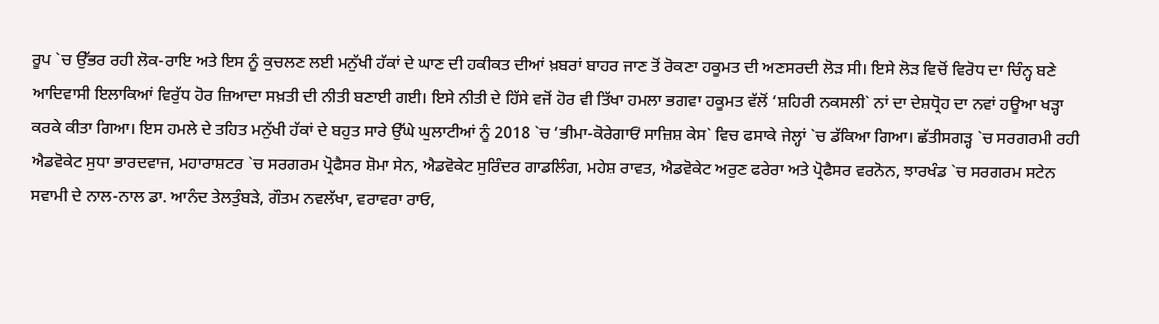ਰੂਪ `ਚ ਉੱਭਰ ਰਹੀ ਲੋਕ-ਰਾਇ ਅਤੇ ਇਸ ਨੂੰ ਕੁਚਲਣ ਲਈ ਮਨੁੱਖੀ ਹੱਕਾਂ ਦੇ ਘਾਣ ਦੀ ਹਕੀਕਤ ਦੀਆਂ ਖ਼ਬਰਾਂ ਬਾਹਰ ਜਾਣ ਤੋਂ ਰੋਕਣਾ ਹਕੂਮਤ ਦੀ ਅਣਸਰਦੀ ਲੋੜ ਸੀ। ਇਸੇ ਲੋੜ ਵਿਚੋਂ ਵਿਰੋਧ ਦਾ ਚਿੰਨ੍ਹ ਬਣੇ ਆਦਿਵਾਸੀ ਇਲਾਕਿਆਂ ਵਿਰੁੱਧ ਹੋਰ ਜ਼ਿਆਦਾ ਸਖ਼ਤੀ ਦੀ ਨੀਤੀ ਬਣਾਈ ਗਈ। ਇਸੇ ਨੀਤੀ ਦੇ ਹਿੱਸੇ ਵਜੋਂ ਹੋਰ ਵੀ ਤਿੱਖਾ ਹਮਲਾ ਭਗਵਾ ਹਕੂਮਤ ਵੱਲੋਂ ‘ਸ਼ਹਿਰੀ ਨਕਸਲੀ` ਨਾਂ ਦਾ ਦੇਸ਼ਧ੍ਰੋਹ ਦਾ ਨਵਾਂ ਹਊਆ ਖੜ੍ਹਾ ਕਰਕੇ ਕੀਤਾ ਗਿਆ। ਇਸ ਹਮਲੇ ਦੇ ਤਹਿਤ ਮਨੁੱਖੀ ਹੱਕਾਂ ਦੇ ਬਹੁਤ ਸਾਰੇ ਉੱਘੇ ਘੁਲਾਟੀਆਂ ਨੂੰ 2018 `ਚ ‘ਭੀਮਾ-ਕੋਰੇਗਾਓਂ ਸਾਜ਼ਿਸ਼ ਕੇਸ` ਵਿਚ ਫਸਾਕੇ ਜੇਲ੍ਹਾਂ `ਚ ਡੱਕਿਆ ਗਿਆ। ਛੱਤੀਸਗੜ੍ਹ `ਚ ਸਰਗਰਮੀ ਰਹੀ ਐਡਵੋਕੇਟ ਸੁਧਾ ਭਾਰਦਵਾਜ, ਮਹਾਰਾਸ਼ਟਰ `ਚ ਸਰਗਰਮ ਪ੍ਰੋਫੈਸਰ ਸ਼ੋਮਾ ਸੇਨ, ਐਡਵੋਕੇਟ ਸੁਰਿੰਦਰ ਗਾਡਲਿੰਗ, ਮਹੇਸ਼ ਰਾਵਤ, ਐਡਵੋਕੇਟ ਅਰੁਣ ਫਰੇਰਾ ਅਤੇ ਪ੍ਰੋਫੈਸਰ ਵਰਨੋਨ, ਝਾਰਖੰਡ `ਚ ਸਰਗਰਮ ਸਟੇਨ ਸਵਾਮੀ ਦੇ ਨਾਲ-ਨਾਲ ਡਾ. ਆਨੰਦ ਤੇਲਤੁੰਬੜੇ, ਗੌਤਮ ਨਵਲੱਖਾ, ਵਰਾਵਰਾ ਰਾਓ,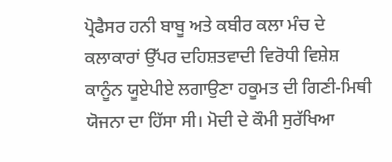ਪ੍ਰੋਫੈਸਰ ਹਨੀ ਬਾਬੂ ਅਤੇ ਕਬੀਰ ਕਲਾ ਮੰਚ ਦੇ ਕਲਾਕਾਰਾਂ ਉੱਪਰ ਦਹਿਸ਼ਤਵਾਦੀ ਵਿਰੋਧੀ ਵਿਸ਼ੇਸ਼ ਕਾਨੂੰਨ ਯੂਏਪੀਏ ਲਗਾਉਣਾ ਹਕੂਮਤ ਦੀ ਗਿਣੀ-ਮਿਥੀ ਯੋਜਨਾ ਦਾ ਹਿੱਸਾ ਸੀ। ਮੋਦੀ ਦੇ ਕੌਮੀ ਸੁਰੱਖਿਆ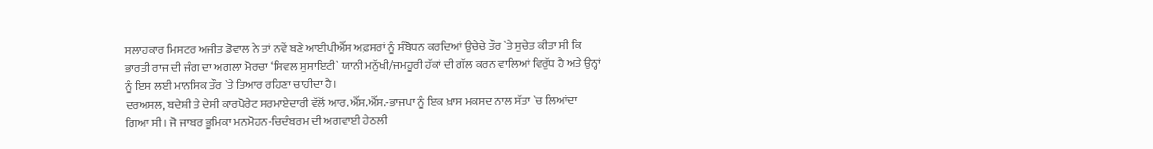ਸਲਾਹਕਾਰ ਮਿਸਟਰ ਅਜੀਤ ਡੋਵਾਲ ਨੇ ਤਾਂ ਨਵੇਂ ਬਣੇ ਆਈਪੀਐੱਸ ਅਫ਼ਸਰਾਂ ਨੂੰ ਸੰਬੋਧਨ ਕਰਦਿਆਂ ਉਚੇਚੇ ਤੌਰ `ਤੇ ਸੁਚੇਤ ਕੀਤਾ ਸੀ ਕਿ ਭਾਰਤੀ ਰਾਜ ਦੀ ਜੰਗ ਦਾ ਅਗਲਾ ਮੋਰਚਾ ‘ਸਿਵਲ ਸੁਸਾਇਟੀ` ਯਾਨੀ ਮਨੁੱਖੀ/ਜਮਹੂਰੀ ਹੱਕਾਂ ਦੀ ਗੱਲ ਕਰਨ ਵਾਲਿਆਂ ਵਿਰੁੱਧ ਹੈ ਅਤੇ ਉਨ੍ਹਾਂ ਨੂੰ ਇਸ ਲਈ ਮਾਨਸਿਕ ਤੌਰ `ਤੇ ਤਿਆਰ ਰਹਿਣਾ ਚਾਹੀਦਾ ਹੈ।
ਦਰਅਸਲ, ਬਦੇਸ਼ੀ ਤੇ ਦੇਸੀ ਕਾਰਪੋਰੇਟ ਸਰਮਾਏਦਾਰੀ ਵੱਲੋਂ ਆਰ.ਐੱਸ.ਐੱਸ.-ਭਾਜਪਾ ਨੂੰ ਇਕ ਖ਼ਾਸ ਮਕਸਦ ਨਾਲ ਸੱਤਾ `ਚ ਲਿਆਂਦਾ ਗਿਆ ਸੀ। ਜੋ ਜਾਬਰ ਭੂਮਿਕਾ ਮਨਮੋਹਨ-ਚਿਦੰਬਰਮ ਦੀ ਅਗਵਾਈ ਹੇਠਲੀ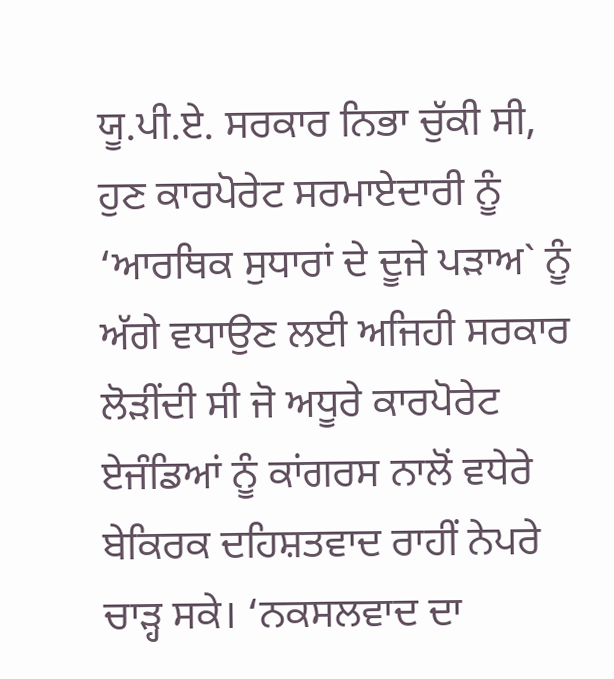ਯੂ.ਪੀ.ਏ. ਸਰਕਾਰ ਨਿਭਾ ਚੁੱਕੀ ਸੀ, ਹੁਣ ਕਾਰਪੋਰੇਟ ਸਰਮਾਏਦਾਰੀ ਨੂੰ ‘ਆਰਥਿਕ ਸੁਧਾਰਾਂ ਦੇ ਦੂਜੇ ਪੜਾਅ` ਨੂੰ ਅੱਗੇ ਵਧਾਉਣ ਲਈ ਅਜਿਹੀ ਸਰਕਾਰ ਲੋੜੀਂਦੀ ਸੀ ਜੋ ਅਧੂਰੇ ਕਾਰਪੋਰੇਟ ਏਜੰਡਿਆਂ ਨੂੰ ਕਾਂਗਰਸ ਨਾਲੋਂ ਵਧੇਰੇ ਬੇਕਿਰਕ ਦਹਿਸ਼ਤਵਾਦ ਰਾਹੀਂ ਨੇਪਰੇ ਚਾੜ੍ਹ ਸਕੇ। ‘ਨਕਸਲਵਾਦ ਦਾ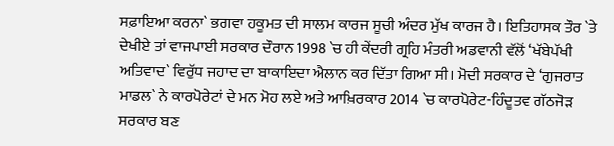ਸਫ਼ਾਇਆ ਕਰਨਾ` ਭਗਵਾ ਹਕੂਮਤ ਦੀ ਸਾਲਮ ਕਾਰਜ ਸੂਚੀ ਅੰਦਰ ਮੁੱਖ ਕਾਰਜ ਹੈ। ਇਤਿਹਾਸਕ ਤੌਰ `ਤੇ ਦੇਖੀਏ ਤਾਂ ਵਾਜਪਾਈ ਸਰਕਾਰ ਦੌਰਾਨ 1998 `ਚ ਹੀ ਕੇਂਦਰੀ ਗ੍ਰਹਿ ਮੰਤਰੀ ਅਡਵਾਨੀ ਵੱਲੋਂ ‘ਖੱਬੇਪੱਖੀ ਅਤਿਵਾਦ` ਵਿਰੁੱਧ ਜਹਾਦ ਦਾ ਬਾਕਾਇਦਾ ਐਲਾਨ ਕਰ ਦਿੱਤਾ ਗਿਆ ਸੀ। ਮੋਦੀ ਸਰਕਾਰ ਦੇ ‘ਗੁਜਰਾਤ ਮਾਡਲ` ਨੇ ਕਾਰਪੋਰੇਟਾਂ ਦੇ ਮਨ ਮੋਹ ਲਏ ਅਤੇ ਆਖ਼ਿਰਕਾਰ 2014 `ਚ ਕਾਰਪੋਰੇਟ-ਹਿੰਦੂਤਵ ਗੱਠਜੋੜ ਸਰਕਾਰ ਬਣ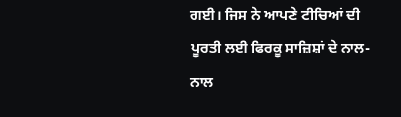ਗਈ। ਜਿਸ ਨੇ ਆਪਣੇ ਟੀਚਿਆਂ ਦੀ ਪੂਰਤੀ ਲਈ ਫਿਰਕੂ ਸਾਜ਼ਿਸ਼ਾਂ ਦੇ ਨਾਲ-ਨਾਲ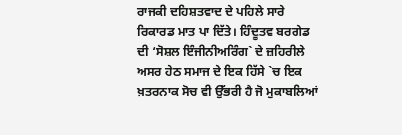ਰਾਜਕੀ ਦਹਿਸ਼ਤਵਾਦ ਦੇ ਪਹਿਲੇ ਸਾਰੇ ਰਿਕਾਰਡ ਮਾਤ ਪਾ ਦਿੱਤੇ। ਹਿੰਦੂਤਵ ਬਰਗੇਡ ਦੀ ‘ਸੋਸ਼ਲ ਇੰਜੀਨੀਅਰਿੰਗ` ਦੇ ਜ਼ਹਿਰੀਲੇ ਅਸਰ ਹੇਠ ਸਮਾਜ ਦੇ ਇਕ ਹਿੱਸੇ `ਚ ਇਕ ਖ਼ਤਰਨਾਕ ਸੋਚ ਵੀ ਉੱਭਰੀ ਹੈ ਜੋ ਮੁਕਾਬਲਿਆਂ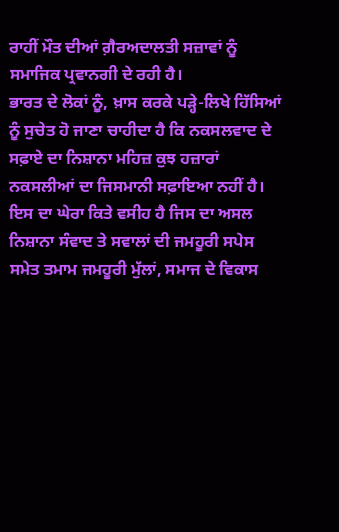ਰਾਹੀਂ ਮੌਤ ਦੀਆਂ ਗ਼ੈਰਅਦਾਲਤੀ ਸਜ਼ਾਵਾਂ ਨੂੰ ਸਮਾਜਿਕ ਪ੍ਰਵਾਨਗੀ ਦੇ ਰਹੀ ਹੈ।
ਭਾਰਤ ਦੇ ਲੋਕਾਂ ਨੂੰ, ਖ਼ਾਸ ਕਰਕੇ ਪੜ੍ਹੇ-ਲਿਖੇ ਹਿੱਸਿਆਂ ਨੂੰ ਸੁਚੇਤ ਹੋ ਜਾਣਾ ਚਾਹੀਦਾ ਹੈ ਕਿ ਨਕਸਲਵਾਦ ਦੇ ਸਫ਼ਾਏ ਦਾ ਨਿਸ਼ਾਨਾ ਮਹਿਜ਼ ਕੁਝ ਹਜ਼ਾਰਾਂ ਨਕਸਲੀਆਂ ਦਾ ਜਿਸਮਾਨੀ ਸਫ਼ਾਇਆ ਨਹੀਂ ਹੈ। ਇਸ ਦਾ ਘੇਰਾ ਕਿਤੇ ਵਸੀਹ ਹੈ ਜਿਸ ਦਾ ਅਸਲ ਨਿਸ਼ਾਨਾ ਸੰਵਾਦ ਤੇ ਸਵਾਲਾਂ ਦੀ ਜਮਹੂਰੀ ਸਪੇਸ ਸਮੇਤ ਤਮਾਮ ਜਮਹੂਰੀ ਮੁੱਲਾਂ, ਸਮਾਜ ਦੇ ਵਿਕਾਸ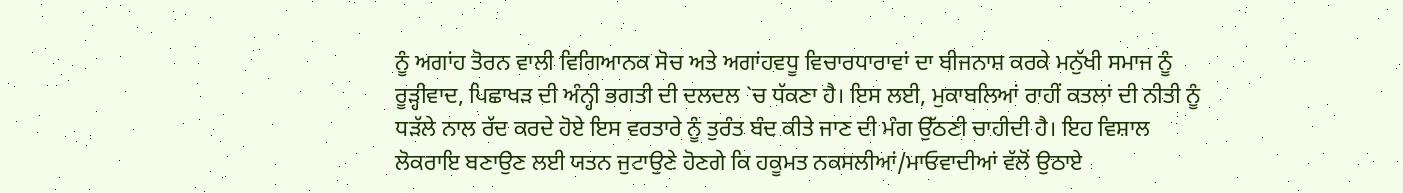ਨੂੰ ਅਗਾਂਹ ਤੋਰਨ ਵਾਲੀ ਵਿਗਿਆਨਕ ਸੋਚ ਅਤੇ ਅਗਾਂਹਵਧੂ ਵਿਚਾਰਧਾਰਾਵਾਂ ਦਾ ਬੀਜਨਾਸ਼ ਕਰਕੇ ਮਨੁੱਖੀ ਸਮਾਜ ਨੂੰ ਰੂੜ੍ਹੀਵਾਦ, ਪਿਛਾਖੜ ਦੀ ਅੰਨ੍ਹੀ ਭਗਤੀ ਦੀ ਦਲਦਲ `ਚ ਧੱਕਣਾ ਹੈ। ਇਸ ਲਈ, ਮੁਕਾਬਲਿਆਂ ਰਾਹੀਂ ਕਤਲਾਂ ਦੀ ਨੀਤੀ ਨੂੰ ਧੜੱਲੇ ਨਾਲ ਰੱਦ ਕਰਦੇ ਹੋਏ ਇਸ ਵਰਤਾਰੇ ਨੂੰ ਤੁਰੰਤ ਬੰਦ ਕੀਤੇ ਜਾਣ ਦੀ ਮੰਗ ਉੱਠਣੀ ਚਾਹੀਦੀ ਹੈ। ਇਹ ਵਿਸ਼ਾਲ ਲੋਕਰਾਇ ਬਣਾਉਣ ਲਈ ਯਤਨ ਜੁਟਾਉਣੇ ਹੋਣਗੇ ਕਿ ਹਕੂਮਤ ਨਕਸਲੀਆਂ/ਮਾਓਵਾਦੀਆਂ ਵੱਲੋਂ ਉਠਾਏ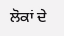ਲੋਕਾਂ ਦੇ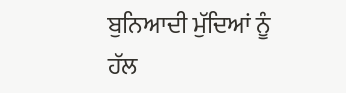ਬੁਨਿਆਦੀ ਮੁੱਦਿਆਂ ਨੂੰ ਹੱਲ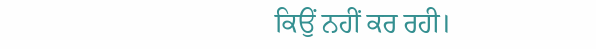ਕਿਉਂ ਨਹੀਂ ਕਰ ਰਹੀ।